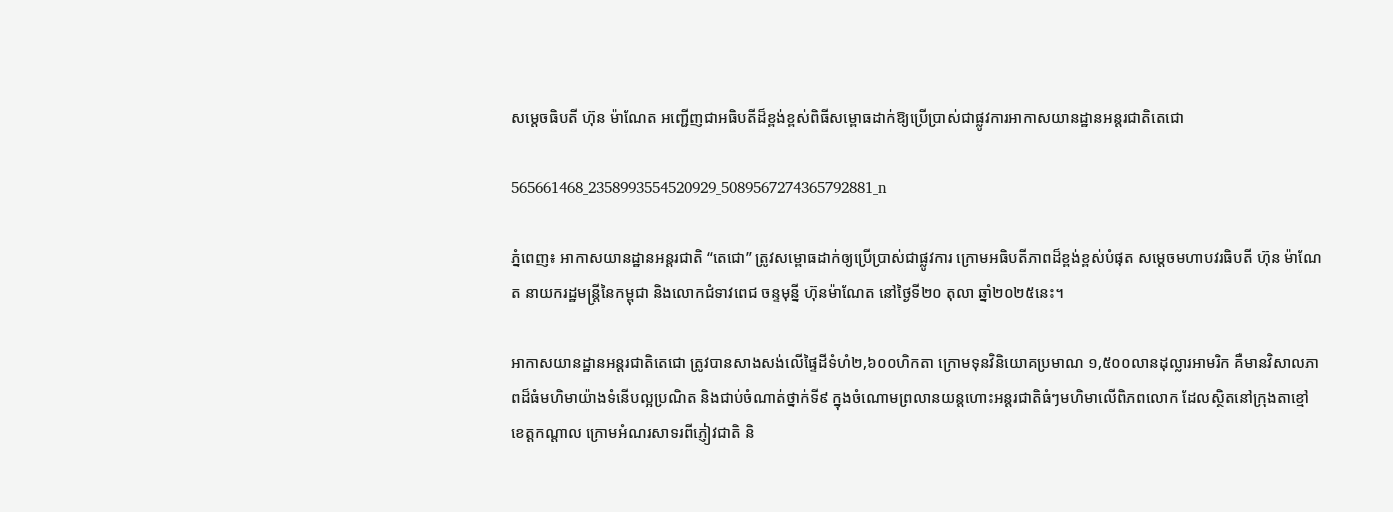សម្តេចធិបតី ហ៊ុន ម៉ាណែត អញ្ជើញជាអធិបតីដ៏ខ្ពង់ខ្ពស់ពិធីសម្ពោធដាក់ឱ្យប្រើប្រាស់ជាផ្លូវការអាកាសយានដ្ឋានអន្តរជាតិតេជោ

565661468_2358993554520929_5089567274365792881_n

ភ្នំពេញ៖ អាកាសយានដ្ឋានអន្ដរជាតិ “តេជោ” ត្រូវសម្ពោធដាក់ឲ្យប្រើប្រាស់ជាផ្លូវការ ក្រោមអធិបតីភាពដ៏ខ្ពង់ខ្ពស់បំផុត សម្ដេចមហាបវរធិបតី ហ៊ុន ម៉ាណែត នាយករដ្ឋមន្រ្ដីនៃកម្ពុជា និងលោកជំទាវពេជ ចន្ទមុន្នី ហ៊ុនម៉ាណែត នៅថ្ងៃទី២០ តុលា ឆ្នាំ២០២៥នេះ។

អាកាសយានដ្ឋានអន្ដរជាតិតេជោ ត្រូវបានសាងសង់លើផ្ទៃដីទំហំ២,៦០០ហិកតា ក្រោមទុនវិនិយោគប្រមាណ ១,៥០០លានដុល្លារអាមរិក គឺមានវិសាលភាពដ៏ធំមហិមាយ៉ាងទំនើបល្អប្រណិត និងជាប់ចំណាត់ថ្នាក់ទី៩ ក្នុងចំណោមព្រលានយន្ដហោះអន្ដរជាតិធំៗមហិមាលើពិភពលោក ដែលស្ថិតនៅក្រុងតាខ្មៅ ខេត្ដកណ្ដាល ក្រោមអំណរសាទរពីភ្ញៀវជាតិ និ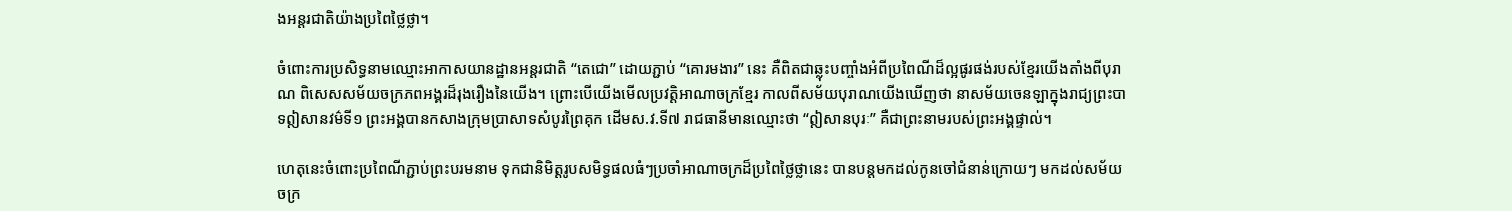ងអន្ដរជាតិយ៉ាងប្រពៃថ្លៃថ្លា។

ចំពោះការប្រសិទ្ធនាមឈ្មោះអាកាសយានដ្ឋានអន្ដរជាតិ “តេជោ” ដោយភ្ជាប់ “គោរមងារ” នេះ គឺពិតជាឆ្លុះបញ្ចាំងអំពីប្រពៃណីដ៏ល្អផូរផង់របស់ខ្មែរយើងតាំងពីបុរាណ ពិសេសសម័យចក្រភពអង្គរដ៏រុងរឿងនៃយើង។ ព្រោះបើយើងមើលប្រវត្តិអាណាចក្រខ្មែរ កាលពីសម័យបុរាណយើងឃើញថា នាសម័យចេនឡាក្នុងរាជ្យព្រះបាទឦសានវម៌ទី១ ព្រះអង្គបានកសាងក្រុមប្រាសាទសំបូរព្រៃគុក ដើមស.វ.ទី៧ រាជធានីមានឈ្មោះថា “ឦសានបុរៈ” គឺជាព្រះនាមរបស់ព្រះអង្គផ្ទាល់។

ហេតុនេះចំពោះប្រពៃណីភ្ជាប់ព្រះបរមនាម ទុកជានិមិត្ដរូបសមិទ្ធផលធំៗប្រចាំអាណាចក្រដ៏ប្រពៃថ្លៃថ្លានេះ បានបន្ដមកដល់កូនចៅជំនាន់ក្រោយៗ មកដល់សម័យចក្រ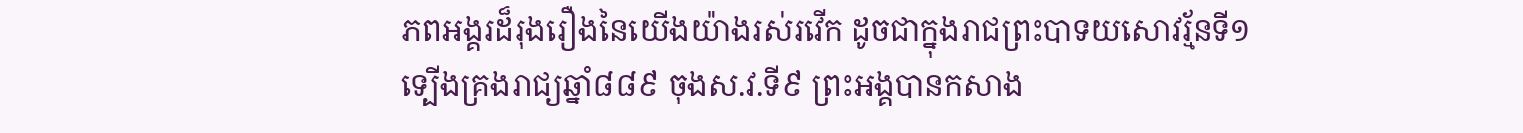ភពអង្គរដ៏រុងរឿងនៃយើងយ៉ាងរស់រវើក ដូចជាក្នុងរាជព្រះបាទយសោវរ្ម័នទី១ ទ្បើងគ្រងរាជ្យឆ្នាំ៨៨៩ ចុងស.វ.ទី៩ ព្រះអង្គបានកសាង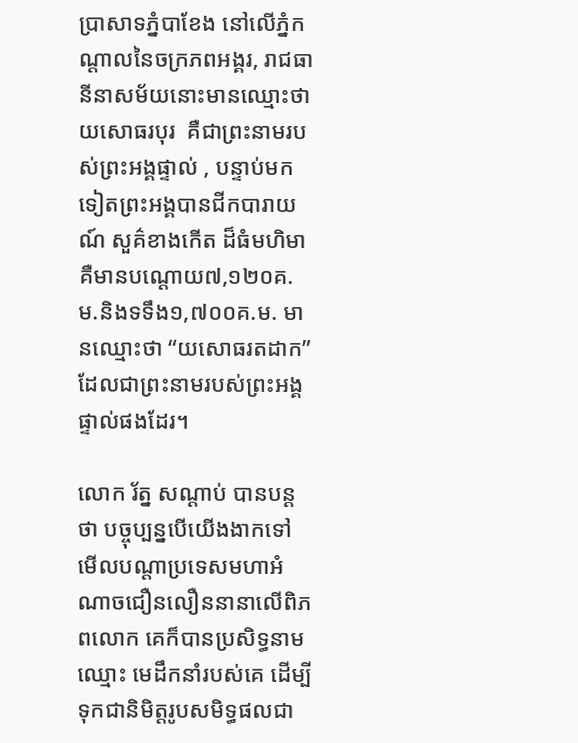ប្រាសាទភ្នំបាខែង នៅលើភ្នំកណ្ដាលនៃចក្រភពអង្គរ, រាជធានីនាសម័យនោះមានឈ្មោះថា យសោធរបុរ  គឺជាព្រះនាមរបស់ព្រះអង្គផ្ទាល់ , បន្ទាប់មកទៀតព្រះអង្គបានជីកបារាយណ៍ សួគ៌ខាងកើត ដ៏ធំមហិមា គឺមានបណ្ដោយ៧,១២០គ.ម.និងទទឹង១,៧០០គ.ម. មានឈ្មោះថា “យសោធរតដាក” ដែលជាព្រះនាមរបស់ព្រះអង្គ ផ្ទាល់ផងដែរ។

លោក រ័ត្ន សណ្ដាប់ បានបន្ដថា បច្ចុប្បន្នបើយើងងាកទៅមើលបណ្តាប្រទេសមហាអំណាចជឿនលឿននានាលើពិភពលោក គេក៏បានប្រសិទ្ធនាមឈ្មោះ មេដឹកនាំរបស់គេ ដើម្បីទុកជានិមិត្ដរូបសមិទ្ធផលជា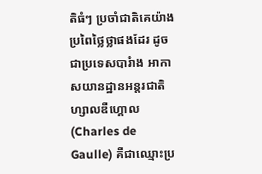តិធំៗ ប្រចាំជាតិគេយ៉ាងប្រពៃថ្លៃថ្លាផងដែរ ដូចជាប្រទេសបារំាង អាកាសយានដ្ឋានអន្ដរជាតិ ហ្សាលឌឺហ្គោល (Charles de Gaulle) គឺជាឈ្មោះប្រ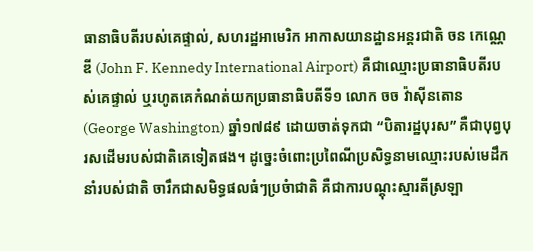ធានាធិបតីរបស់គេផ្ទាល់, សហរដ្ឋអាមេរិក អាកាសយានដ្ឋានអន្ដរជាតិ ចន កេណ្ណេឌី (John F. Kennedy International Airport) គឺជាឈ្មោះប្រធានាធិបតីរបស់គេផ្ទាល់ ឬរហូតគេកំណត់យកប្រធានាធិបតីទី១ លោក ចច វ៉ាស៊ីនតោន  (George Washington) ឆ្នាំ១៧៨៩ ដោយចាត់ទុកជា “បិតារដ្ឋបុរស” គឺជាបុព្វបុរសដើមរបស់ជាតិគេទៀតផង។ ដូច្នេះចំពោះប្រពៃណីប្រសិទ្ធនាមឈ្មោះរបស់មេដឹកនាំរបស់ជាតិ ចារឹកជាសមិទ្ធផលធំៗប្រចំាជាតិ គឺជាការបណ្តុះស្មារតីស្រឡា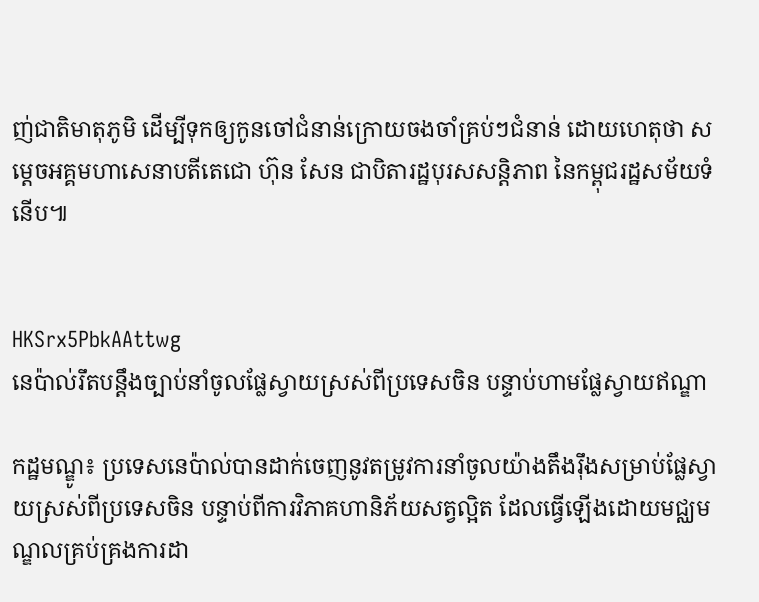ញ់ជាតិមាតុភូមិ ដើម្បីទុកឲ្យកូនចៅជំនាន់ក្រោយចងចាំគ្រប់ៗជំនាន់ ដោយហេតុថា សម្តេចអគ្គមហាសេនាបតីតេជោ ហ៊ុន សែន ជាបិតារដ្ឋបុរសសន្ដិភាព នៃកម្ពុជរដ្ឋសម័យទំនើប៕


HKSrx5PbkAAttwg
នេប៉ាល់រឹតបន្តឹងច្បាប់នាំចូលផ្លែស្វាយស្រស់ពីប្រទេសចិន បន្ទាប់ហាមផ្លែស្វាយឥណ្ឌា

កដ្ឋមណ្ឌូ៖ ប្រទេសនេប៉ាល់បានដាក់ចេញនូវតម្រូវការនាំចូលយ៉ាងតឹងរ៉ឹងសម្រាប់ផ្លែស្វាយស្រស់ពីប្រទេសចិន បន្ទាប់ពីការវិភាគហានិភ័យសត្វល្អិត ដែលធ្វើឡើងដោយមជ្ឈមណ្ឌលគ្រប់គ្រងការដា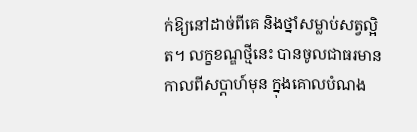ក់ឱ្យនៅដាច់ពីគេ និងថ្នាំសម្លាប់សត្វល្អិត។ លក្ខខណ្ឌថ្មីនេះ បានចូលជាធរមានកាលពីសប្តាហ៍មុន ក្នុងគោលបំណង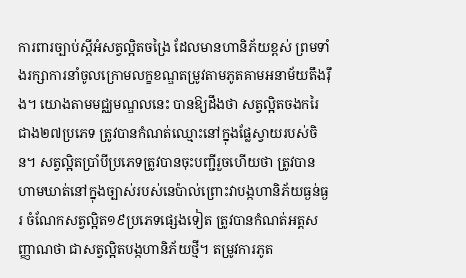ការពារច្បាប់ស្តីអំសត្វល្អិតចង្រៃ ដែលមានហានិភ័យខ្ពស់ ព្រមទាំងរក្សាការនាំចូលក្រោមលក្ខខណ្ឌតម្រូវតាមភូតគាមអនាម័យតឹងរ៉ឹង។ យោងតាមមជ្ឈមណ្ឌលនេះ បានឱ្យដឹងថា សត្វល្អិតចងករៃជាង២៧ប្រភេទ ត្រូវបានកំណត់ឈ្មោះនៅក្នុងផ្លែស្វាយរបស់ចិន។ សត្វល្អិតប្រាំបីប្រភេទត្រូវបានចុះបញ្ជីរួចហើយថា ត្រូវបានហាមឃាត់នៅក្នុងច្បាស់របស់នេប៉ាល់ព្រោះវាបង្កហានិភ័យធ្ងន់ធ្ងរ ចំណែកសត្វល្អិត១៩ប្រភេទផ្សេងទៀត ត្រូវបានកំណត់អត្តសញ្ញាណថា ជាសត្វល្អិតបង្កហានិភ័យថ្មី។ តម្រូវការភូត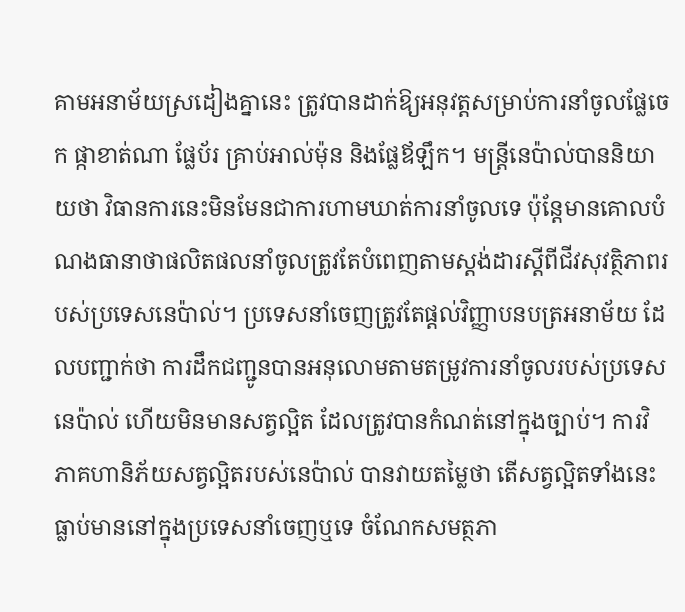គាមអនាម័យស្រដៀងគ្នានេះ ត្រូវបានដាក់ឱ្យអនុវត្តសម្រាប់ការនាំចូលផ្លែចេក ផ្កាខាត់ណា ផ្លែប័រ គ្រាប់អាល់ម៉ុន និងផ្លែឪឡឹក។ មន្ត្រីនេប៉ាល់បាននិយាយថា វិធានការនេះមិនមែនជាការហាមឃាត់ការនាំចូលទេ ប៉ុន្តែមានគោលបំណងធានាថាផលិតផលនាំចូលត្រូវតែបំពេញតាមស្តង់ដារស្តីពីជីវសុវត្ថិភាពរបស់ប្រទេសនេប៉ាល់។ ប្រទេសនាំចេញត្រូវតែផ្តល់វិញ្ញាបនបត្រអនាម័យ ដែលបញ្ជាក់ថា ការដឹកជញ្ជូនបានអនុលោមតាមតម្រូវការនាំចូលរបស់ប្រទេសនេប៉ាល់ ហើយមិនមានសត្វល្អិត ដែលត្រូវបានកំណត់នៅក្នុងច្បាប់។ ការវិភាគហានិភ័យសត្វល្អិតរបស់នេប៉ាល់ បានវាយតម្លៃថា តើសត្វល្អិតទាំងនេះធ្លាប់មាននៅក្នុងប្រទេសនាំចេញឬទេ ចំណែកសមត្ថភា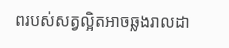ពរបស់សត្វល្អិតអាចឆ្លងរាលដា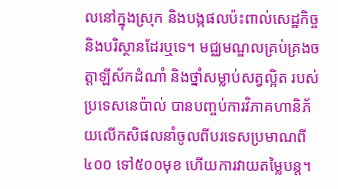លនៅក្នុងស្រុក និងបង្កផលប៉ះពាល់សេដ្ឋកិច្ច និងបរិស្ថានដែរឬទេ។ មជ្ឈមណ្ឌលគ្រប់គ្រងចត្តាឡីស័កដំណាំ និងថ្នាំសម្លាប់សត្វល្អិត របស់ប្រទេសនេប៉ាល់ បានបញ្ចប់ការវិភាគហានិភ័យលើកសិផលនាំចូលពីបរទេសប្រមាណពី៤០០ ទៅ៥០០មុខ ហើយការវាយតម្លៃបន្ត។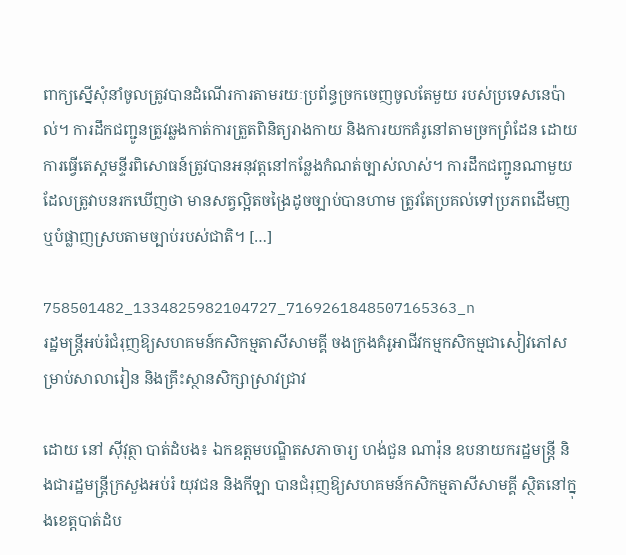ពាក្យស្នើសុំនាំចូលត្រូវបានដំណើរការតាមរយៈប្រព័ន្ធច្រកចេញចូលតែមួយ របស់ប្រទេសនេប៉ាល់។ ការដឹកជញ្ជូនត្រូវឆ្លងកាត់ការត្រួតពិនិត្យរាងកាយ និងការយកគំរូនៅតាមច្រកព្រំដែន ដោយការធ្វើតេស្តមន្ទីរពិសោធន៍ត្រូវបានអនុវត្តនៅកន្លែងកំណត់ច្បាស់លាស់។ ការដឹកជញ្ជូនណាមួយ ដែលត្រូវាបនរកឃើញថា មានសត្វល្អិតចង្រៃដូចច្បាប់បានហាម ត្រូវតែប្រគល់ទៅប្រភពដើមញ ឬបំផ្លាញស្របតាមច្បាប់របស់ជាតិ។ […]

758501482_1334825982104727_7169261848507165363_n
រដ្ឋមន្ត្រីអប់រំជំរុញឱ្យសហគមន៍កសិកម្មតាសីសាមគ្គី ចងក្រងគំរូអាជីវកម្មកសិកម្មជាសៀវភៅសម្រាប់សាលារៀន និងគ្រឹះស្ថានសិក្សាស្រាវជ្រាវ

ដោយ នៅ ស៊ីវុត្ថា បាត់ដំបង៖ ឯកឧត្តមបណ្ឌិតសភាចារ្យ ហង់ជួន ណារ៉ុន ឧបនាយករដ្ឋមន្ត្រី និងជារដ្ឋមន្ត្រីក្រសួងអប់រំ យុវជន និងកីឡា បានជំរុញឱ្យសហគមន៍កសិកម្មតាសីសាមគ្គី ស្ថិតនៅក្នុងខេត្តបាត់ដំប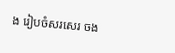ង រៀបចំសរសេរ ចង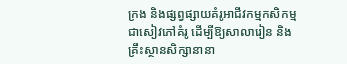ក្រង និងផ្សព្វផ្សាយគំរូអាជីវកម្មកសិកម្មជាសៀវភៅគំរូ ដើម្បីឱ្យសាលារៀន និងគ្រឹះស្ថានសិក្សានានា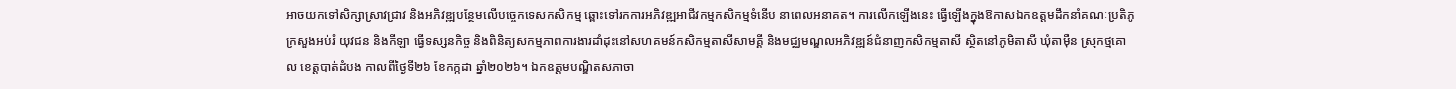អាចយកទៅសិក្សាស្រាវជ្រាវ និងអភិវឌ្ឍបន្ថែមលើបច្ចេកទេសកសិកម្ម ឆ្ពោះទៅរកការអភិវឌ្ឍអាជីវកម្មកសិកម្មទំនើប នាពេលអនាគត។ ការលើកឡើងនេះ ធ្វើឡើងក្នុងឱកាសឯកឧត្តមដឹកនាំគណៈប្រតិភូក្រសួងអប់រំ យុវជន និងកីឡា ធ្វើទស្សនកិច្ច និងពិនិត្យសកម្មភាពការងារដាំដុះនៅសហគមន៍កសិកម្មតាសីសាមគ្គី និងមជ្ឈមណ្ឌលអភិវឌ្ឍន៍ជំនាញកសិកម្មតាសី ស្ថិតនៅភូមិតាសី ឃុំតាម៉ឺន ស្រុកថ្មគោល ខេត្តបាត់ដំបង កាលពីថ្ងៃទី២៦ ខែកក្កដា ឆ្នាំ២០២៦។ ឯកឧត្តមបណ្ឌិតសភាចា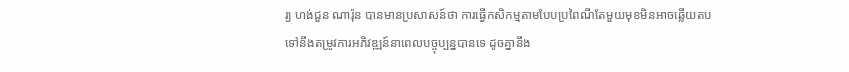រ្យ ហង់ជួន ណារ៉ុន បានមានប្រសាសន៍ថា ការធ្វើកសិកម្មតាមបែបប្រពៃណីតែមួយមុខមិនអាចឆ្លើយតបទៅនឹងតម្រូវការអភិវឌ្ឍន៍នាពេលបច្ចុប្បន្នបានទេ ដូចគ្នានឹង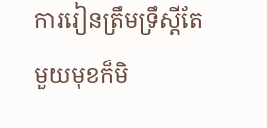ការរៀនត្រឹមទ្រឹស្តីតែមួយមុខក៏មិ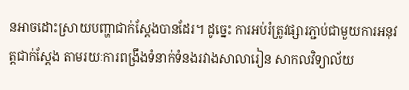នអាចដោះស្រាយបញ្ហាជាក់ស្តែងបានដែរ។ ដូច្នេះ ការអប់រំត្រូវផ្សារភ្ជាប់ជាមួយការអនុវត្តជាក់ស្តែង តាមរយៈការពង្រឹងទំនាក់ទំនងរវាងសាលារៀន សាកលវិទ្យាល័យ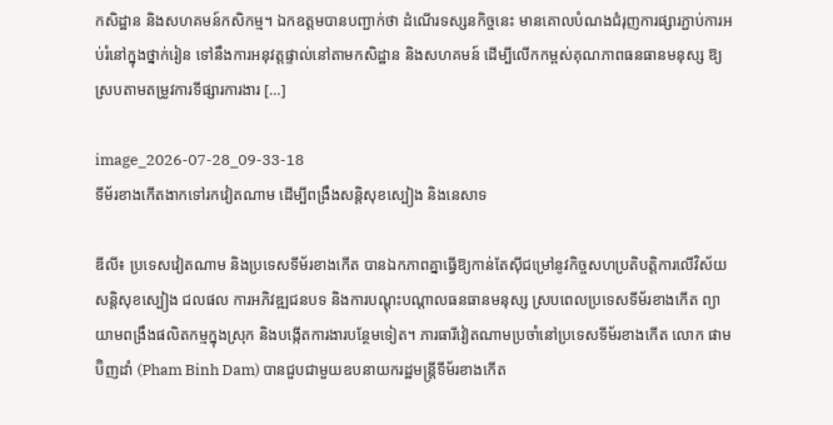កសិដ្ឋាន និងសហគមន៍កសិកម្ម។ ឯកឧត្តមបានបញ្ជាក់ថា ដំណើរទស្សនកិច្ចនេះ មានគោលបំណងជំរុញការផ្សារភ្ជាប់ការអប់រំនៅក្នុងថ្នាក់រៀន ទៅនឹងការអនុវត្តផ្ទាល់នៅតាមកសិដ្ឋាន និងសហគមន៍ ដើម្បីលើកកម្ពស់គុណភាពធនធានមនុស្ស ឱ្យស្របតាមតម្រូវការទីផ្សារការងារ […]

image_2026-07-28_09-33-18
ទីម័រខាងកើតងាកទៅរកវៀតណាម ដើម្បីពង្រឹងសន្តិសុខស្បៀង និងនេសាទ

ឌីលី៖ ប្រទេសវៀតណាម និងប្រទេសទីម័រខាងកើត បានឯកភាពគ្នាធ្វើឱ្យកាន់តែស៊ីជម្រៅនូវកិច្ចសហប្រតិបត្តិការលើវិស័យសន្តិសុខស្បៀង ជលផល ការអភិវឌ្ឍជនបទ និងការបណ្តុះបណ្តាលធនធានមនុស្ស ស្របពេលប្រទេសទីម័រខាងកើត ព្យាយាមពង្រឹងផលិតកម្មក្នុងស្រុក និងបង្កើតការងារបន្ថែមទៀត។ ភារធារីវៀតណាមប្រចាំនៅប្រទេសទីម័រខាងកើត លោក ផាម ប៊ិញដាំ (Pham Binh Dam) បានជួបជាមួយឧបនាយករដ្ឋមន្ត្រីទីម័រខាងកើត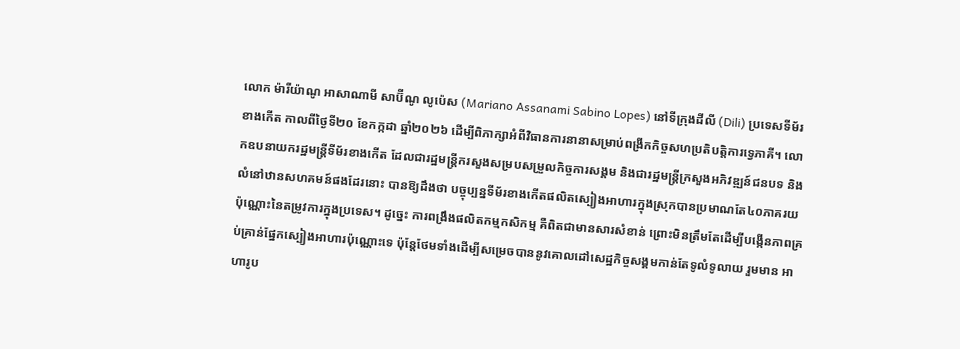លោក ម៉ារីយ៉ាណូ អាសាណាមី សាប៊ីណូ លូប៉េស (Mariano Assanami Sabino Lopes) នៅទីក្រុងដីលី (Dili) ប្រទេសទីម័រខាងកើត កាលពីថ្ងៃទី២០ ខែកក្កដា ឆ្នាំ២០២៦ ដើម្បីពិភាក្សាអំពីវិធានការនានាសម្រាប់ពង្រីកកិច្ចសហប្រតិបត្តិការទ្វេភាគី។ លោកឧបនាយករដ្ឋមន្ត្រីទីម័រខាងកើត ដែលជារដ្ឋមន្ត្រីករសួងសម្របសម្រួលកិច្ចការសង្គម និងជារដ្ឋមន្ត្រីក្រសួងអភិវឌ្ឍន៍ជនបទ និងលំនៅឋានសហគមន៍ផងដែរនោះ បានឱ្យដឹងថា បច្ចុប្បន្នទីម័រខាងកើតផលិតស្បៀងអាហារក្នុងស្រុកបានប្រមាណតែ៤០ភាគរយប៉ុណ្ណោះនៃតម្រូវការក្នុងប្រទេស។ ដូច្នេះ ការពង្រឹងផលិតកម្មកសិកម្ម គឺពិតជាមានសារសំខាន់ ព្រោះមិនត្រឹមតែដើម្បីបង្កើនភាពគ្រប់គ្រាន់ផ្នែកស្បៀងអាហារប៉ុណ្ណោះទេ ប៉ុន្តែថែមទាំងដើម្បីសម្រេចបាននូវគោលដៅសេដ្ឋកិច្ចសង្គមកាន់តែទូលំទូលាយ រួមមាន អាហារូប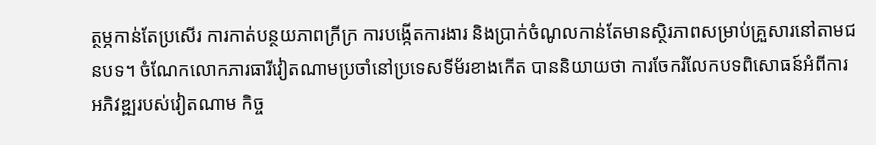ត្ថម្ភកាន់តែប្រសើរ ការកាត់បន្ថយភាពក្រីក្រ ការបង្កើតការងារ និងប្រាក់ចំណូលកាន់តែមានស្ថិរភាពសម្រាប់គ្រួសារនៅតាមជនបទ។ ចំណែកលោកភារធារីវៀតណាមប្រចាំនៅប្រទេសទីម័រខាងកើត បាននិយាយថា ការចែករំលែកបទពិសោធន៍អំពីការអភិវឌ្ឍរបស់វៀតណាម កិច្ច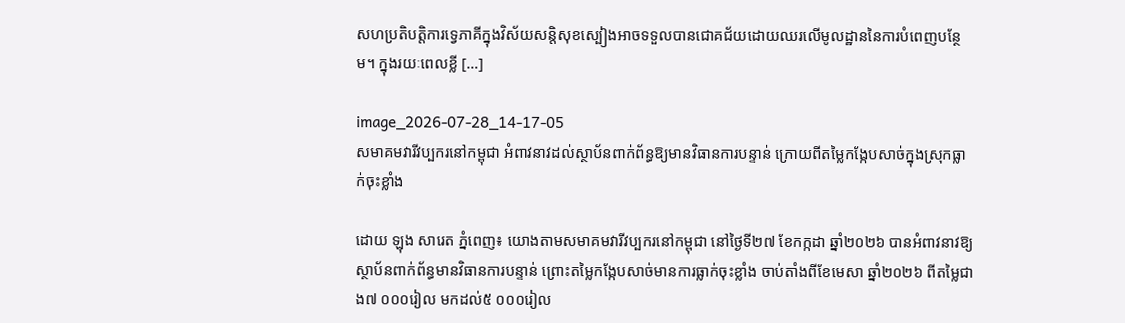សហប្រតិបត្តិការទ្វេភាគីក្នុងវិស័យសន្តិសុខស្បៀងអាចទទួលបានជោគជ័យដោយឈរលើមូលដ្ឋាននៃការបំពេញបន្ថែម។ ក្នុងរយៈពេលខ្លី […]

image_2026-07-28_14-17-05
សមាគមវារីវប្បករនៅកម្ពុជា អំពាវនាវដល់ស្ថាប័នពាក់ព័ន្ធឱ្យមានវិធានការបន្ទាន់ ក្រោយពីតម្លៃកង្កែបសាច់ក្នុងស្រុកធ្លាក់ចុះខ្លាំង

ដោយ ឡុង សារេត ភ្នំពេញ៖ យោងតាមសមាគមវារីវប្បករនៅកម្ពុជា នៅថ្ងៃទី២៧ ខែកក្កដា ឆ្នាំ២០២៦ បានអំពាវនាវឱ្យស្ថាប័នពាក់ព័ន្ធមានវិធានការបន្ទាន់ ព្រោះតម្លៃកង្កែបសាច់មានការធ្លាក់ចុះខ្លាំង ចាប់តាំងពីខែមេសា ឆ្នាំ២០២៦ ពីតម្លៃជាង៧ ០០០រៀល មកដល់៥ ០០០រៀល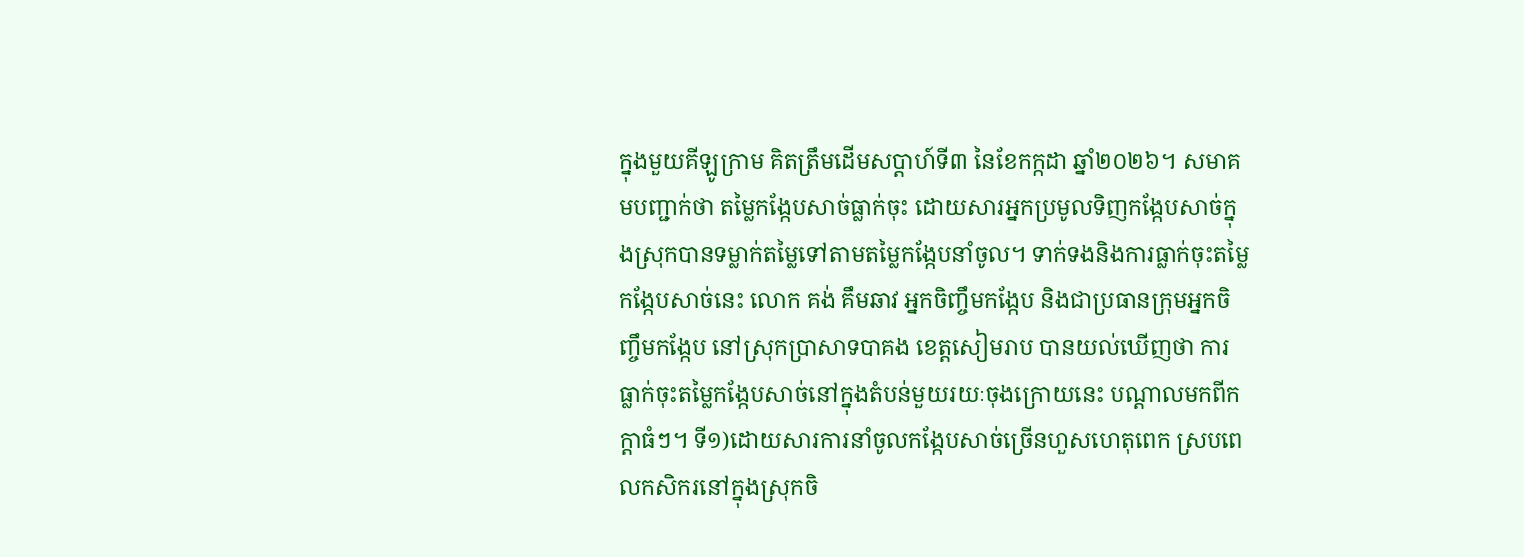ក្នុងមួយគីឡូក្រាម គិតត្រឹមដើមសប្តាហ៍ទី៣ នៃខែកក្កដា ឆ្នាំ២០២៦។ សមាគមបញ្ជាក់ថា តម្លៃកង្កែបសាច់ធ្លាក់ចុះ ដោយសារអ្នកប្រមូលទិញកង្កែបសាច់ក្នុងស្រុកបានទម្លាក់តម្លៃទៅតាមតម្លៃកង្កែបនាំចូល។ ទាក់ទងនិងការធ្លាក់ចុះតម្លៃកង្កែបសាច់នេះ លោក គង់ គឹមឆាវ អ្នកចិញ្ចឹមកង្កែប និងជាប្រធានក្រុមអ្នកចិញ្ចឹមកង្កែប នៅស្រុកបា្រសាទបាគង ខេត្តសៀមរាប បានយល់ឃើញថា ការធ្លាក់ចុះតម្លៃកង្កែបសាច់នៅក្នុងតំបន់មួយរយៈចុងក្រោយនេះ បណ្តាលមកពីកក្តាធំៗ។ ទី១)ដោយសារការនាំចូលកង្កែបសាច់ច្រើនហួសហេតុពេក ស្របពេលកសិករនៅក្នុងស្រុកចិ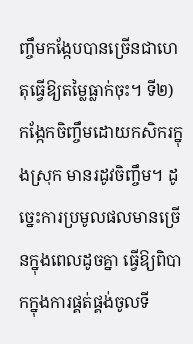ញ្ចឹមកង្កែបបានច្រើនជាហេតុធ្វើឱ្យតម្លៃធ្លាក់ចុះ។ ទី២) កង្កែកចិញ្ចឹមដោយកសិករក្នុងស្រុក មានរដូវចិញ្ចឹម។ ដូច្នេះការប្រមូលផលមានច្រើនក្នុងពេលដូចគ្នា ធ្វើឱ្យពិបាកក្នុងការផ្គត់ផ្គង់ចូលទី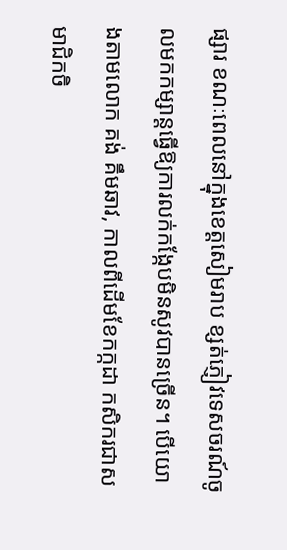ផ្សារ ខណៈពេលនៅក្នុងខេត្តសៀមរាប ខ្សត់ភ្ញៀវទេសចរណ៍ចូលមកកម្សាន្តធ្វើឱ្យការលក់កង្កែបមិនសូវបានច្រើន។ បើយោងតាមលោក គង់ គឹមឆាវ, កាលពីដើមខែកក្កដា កសិករជាសមាជិកចិ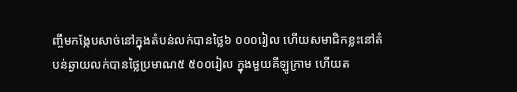ញ្ចឹមកង្កែបសាច់នៅក្នុងតំបន់លក់បានថ្លៃ៦ ០០០រៀល ហើយសមាជិកខ្លះនៅតំបន់ឆ្ងាយលក់បានថ្លៃប្រមាណ៥ ៥០០រៀល ក្នុងមួយគីឡូក្រាម ហើយត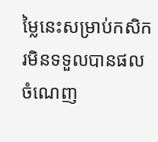ម្លៃនេះសម្រាប់កសិករមិនទទួលបានផលចំណេញ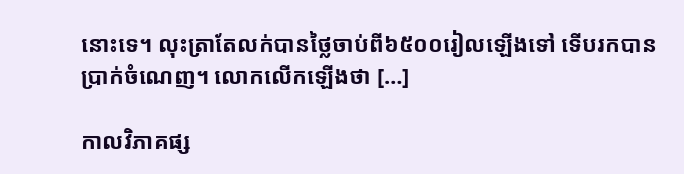នោះទេ។ លុះត្រាតែលក់បានថ្លៃចាប់ពី៦៥០០រៀលឡើងទៅ ទើបរកបានប្រាក់ចំណេញ។ លោកលើកឡើងថា […]

កាលវិភាគផ្ស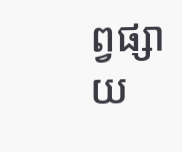ព្វផ្សាយ